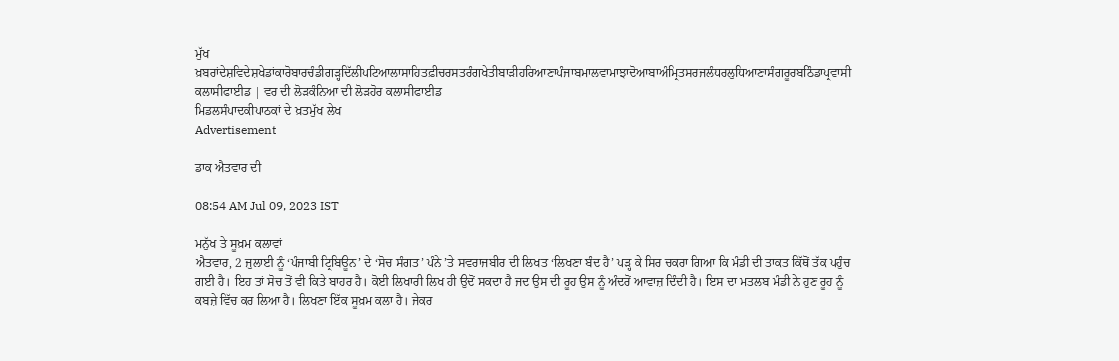ਮੁੱਖ ਖ਼ਬਰਾਂਦੇਸ਼ਵਿਦੇਸ਼ਖੇਡਾਂਕਾਰੋਬਾਰਚੰਡੀਗੜ੍ਹਦਿੱਲੀਪਟਿਆਲਾਸਾਹਿਤਫ਼ੀਚਰਸਤਰੰਗਖੇਤੀਬਾੜੀਹਰਿਆਣਾਪੰਜਾਬਮਾਲਵਾਮਾਝਾਦੋਆਬਾਅੰਮ੍ਰਿਤਸਰਜਲੰਧਰਲੁਧਿਆਣਾਸੰਗਰੂਰਬਠਿੰਡਾਪ੍ਰਵਾਸੀ
ਕਲਾਸੀਫਾਈਡ | ਵਰ ਦੀ ਲੋੜਕੰਨਿਆ ਦੀ ਲੋੜਹੋਰ ਕਲਾਸੀਫਾਈਡ
ਮਿਡਲਸੰਪਾਦਕੀਪਾਠਕਾਂ ਦੇ ਖ਼ਤਮੁੱਖ ਲੇਖ
Advertisement

ਡਾਕ ਐਤਵਾਰ ਦੀ

08:54 AM Jul 09, 2023 IST

ਮਨੁੱਖ ਤੇ ਸੂਖ਼ਮ ਕਲਾਵਾਂ
ਐਤਵਾਰ, 2 ਜੁਲਾਈ ਨੂੰ ‘ਪੰਜਾਬੀ ਟ੍ਰਿਬਿਊਨ’ ਦੇ ‘ਸੋਚ ਸੰਗਤ’ ਪੰਨੇ ’ਤੇ ਸਵਰਾਜਬੀਰ ਦੀ ਲਿਖਤ ‘ਲਿਖਣਾ ਬੰਦ ਹੈ’ ਪੜ੍ਹ ਕੇ ਸਿਰ ਚਕਰਾ ਗਿਆ ਕਿ ਮੰਡੀ ਦੀ ਤਾਕਤ ਕਿੱਥੋਂ ਤੱਕ ਪਹੁੰਚ ਗਈ ਹੈ। ਇਹ ਤਾਂ ਸੋਚ ਤੋਂ ਵੀ ਕਿਤੇ ਬਾਹਰ ਹੈ। ਕੋਈ ਲਿਖਾਰੀ ਲਿਖ ਹੀ ਉਦੋਂ ਸਕਦਾ ਹੈ ਜਦ ਉਸ ਦੀ ਰੂਹ ਉਸ ਨੂੰ ਅੰਦਰੋਂ ਆਵਾਜ਼ ਦਿੰਦੀ ਹੈ। ਇਸ ਦਾ ਮਤਲਬ ਮੰਡੀ ਨੇ ਹੁਣ ਰੂਹ ਨੂੰ ਕਬਜ਼ੇ ਵਿੱਚ ਕਰ ਲਿਆ ਹੈ। ਲਿਖਣਾ ਇੱਕ ਸੂਖ਼ਮ ਕਲਾ ਹੈ। ਜੇਕਰ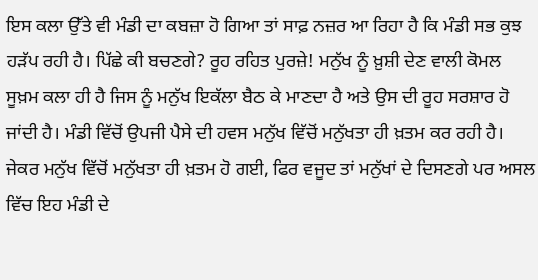ਇਸ ਕਲਾ ਉੱਤੇ ਵੀ ਮੰਡੀ ਦਾ ਕਬਜ਼ਾ ਹੋ ਗਿਆ ਤਾਂ ਸਾਫ਼ ਨਜ਼ਰ ਆ ਰਿਹਾ ਹੈ ਕਿ ਮੰਡੀ ਸਭ ਕੁਝ ਹੜੱਪ ਰਹੀ ਹੈ। ਪਿੱਛੇ ਕੀ ਬਚਣਗੇ? ਰੂਹ ਰਹਿਤ ਪੁਰਜ਼ੇ! ਮਨੁੱਖ ਨੂੰ ਖ਼ੁਸ਼ੀ ਦੇਣ ਵਾਲੀ ਕੋਮਲ ਸੂਖ਼ਮ ਕਲਾ ਹੀ ਹੈ ਜਿਸ ਨੂੰ ਮਨੁੱਖ ਇਕੱਲਾ ਬੈਠ ਕੇ ਮਾਣਦਾ ਹੈ ਅਤੇ ਉਸ ਦੀ ਰੂਹ ਸਰਸ਼ਾਰ ਹੋ ਜਾਂਦੀ ਹੈ। ਮੰਡੀ ਵਿੱਚੋਂ ਉਪਜੀ ਪੈਸੇ ਦੀ ਹਵਸ ਮਨੁੱਖ ਵਿੱਚੋਂ ਮਨੁੱਖਤਾ ਹੀ ਖ਼ਤਮ ਕਰ ਰਹੀ ਹੈ। ਜੇਕਰ ਮਨੁੱਖ ਵਿੱਚੋਂ ਮਨੁੱਖਤਾ ਹੀ ਖ਼ਤਮ ਹੋ ਗਈ, ਫਿਰ ਵਜੂਦ ਤਾਂ ਮਨੁੱਖਾਂ ਦੇ ਦਿਸਣਗੇ ਪਰ ਅਸਲ ਵਿੱਚ ਇਹ ਮੰਡੀ ਦੇ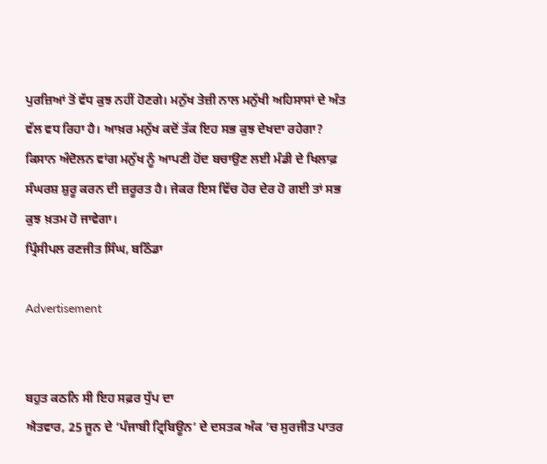ਪੁਰਜ਼ਿਆਂ ਤੋਂ ਵੱਧ ਕੁਝ ਨਹੀਂ ਹੋਣਗੇ। ਮਨੁੱਖ ਤੇਜ਼ੀ ਨਾਲ ਮਨੁੱਖੀ ਅਹਿਸਾਸਾਂ ਦੇ ਅੰਤ ਵੱਲ ਵਧ ਰਿਹਾ ਹੈ। ਆਖ਼ਰ ਮਨੁੱਖ ਕਦੋਂ ਤੱਕ ਇਹ ਸਭ ਕੁਝ ਦੇਖਦਾ ਰਹੇਗਾ? ਕਿਸਾਨ ਅੰਦੋਲਨ ਵਾਂਗ ਮਨੁੱਖ ਨੂੰ ਆਪਣੀ ਹੋਂਦ ਬਚਾਉਣ ਲਈ ਮੰਡੀ ਦੇ ਖਿਲਾਫ਼ ਸੰਘਰਸ਼ ਸ਼ੁਰੂ ਕਰਨ ਦੀ ਜ਼ਰੂਰਤ ਹੈ। ਜੇਕਰ ਇਸ ਵਿੱਚ ਹੋਰ ਦੇਰ ਹੋ ਗਈ ਤਾਂ ਸਭ ਕੁਝ ਖ਼ਤਮ ਹੋ ਜਾਵੇਗਾ।
ਪ੍ਰਿੰਸੀਪਲ ਰਣਜੀਤ ਸਿੰਘ, ਬਠਿੰਡਾ

Advertisement


ਬਹੁਤ ਕਠਨਿ ਸੀ ਇਹ ਸਫ਼ਰ ਧੁੱਪ ਦਾ
ਐਤਵਾਰ, 25 ਜੂਨ ਦੇ ‘ਪੰਜਾਬੀ ਟ੍ਰਿਬਿਊਨ’ ਦੇ ਦਸਤਕ ਅੰਕ ’ਚ ਸੁਰਜੀਤ ਪਾਤਰ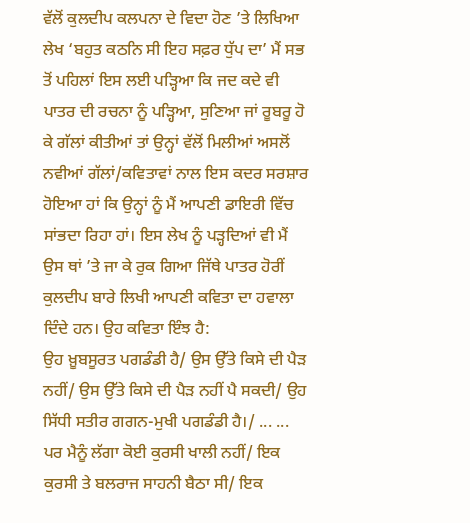ਵੱਲੋਂ ਕੁਲਦੀਪ ਕਲਪਨਾ ਦੇ ਵਿਦਾ ਹੋਣ ’ਤੇ ਲਿਖਿਆ ਲੇਖ ‘ਬਹੁਤ ਕਠਨਿ ਸੀ ਇਹ ਸਫ਼ਰ ਧੁੱਪ ਦਾ’ ਮੈਂ ਸਭ ਤੋਂ ਪਹਿਲਾਂ ਇਸ ਲਈ ਪੜ੍ਹਿਆ ਕਿ ਜਦ ਕਦੇ ਵੀ ਪਾਤਰ ਦੀ ਰਚਨਾ ਨੂੰ ਪੜ੍ਹਿਆ, ਸੁਣਿਆ ਜਾਂ ਰੂਬਰੂ ਹੋ ਕੇ ਗੱਲਾਂ ਕੀਤੀਆਂ ਤਾਂ ਉਨ੍ਹਾਂ ਵੱਲੋਂ ਮਿਲੀਆਂ ਅਸਲੋਂ ਨਵੀਆਂ ਗੱਲਾਂ/ਕਵਿਤਾਵਾਂ ਨਾਲ ਇਸ ਕਦਰ ਸਰਸ਼ਾਰ ਹੋਇਆ ਹਾਂ ਕਿ ਉਨ੍ਹਾਂ ਨੂੰ ਮੈਂ ਆਪਣੀ ਡਾਇਰੀ ਵਿੱਚ ਸਾਂਭਦਾ ਰਿਹਾ ਹਾਂ। ਇਸ ਲੇਖ ਨੂੰ ਪੜ੍ਹਦਿਆਂ ਵੀ ਮੈਂ ਉਸ ਥਾਂ ’ਤੇ ਜਾ ਕੇ ਰੁਕ ਗਿਆ ਜਿੱਥੇ ਪਾਤਰ ਹੋਰੀਂ ਕੁਲਦੀਪ ਬਾਰੇ ਲਿਖੀ ਆਪਣੀ ਕਵਿਤਾ ਦਾ ਹਵਾਲਾ ਦਿੰਦੇ ਹਨ। ਉਹ ਕਵਿਤਾ ਇੰਝ ਹੈ:
ਉਹ ਖ਼ੂਬਸੂਰਤ ਪਗਡੰਡੀ ਹੈ/ ਉਸ ਉੱਤੇ ਕਿਸੇ ਦੀ ਪੈੜ ਨਹੀਂ/ ਉਸ ਉੱਤੇ ਕਿਸੇ ਦੀ ਪੈੜ ਨਹੀਂ ਪੈ ਸਕਦੀ/ ਉਹ ਸਿੱਧੀ ਸਤੀਰ ਗਗਨ-ਮੁਖੀ ਪਗਡੰਡੀ ਹੈ।/ ... ... ਪਰ ਮੈਨੂੰ ਲੱਗਾ ਕੋਈ ਕੁਰਸੀ ਖਾਲੀ ਨਹੀਂ/ ਇਕ ਕੁਰਸੀ ਤੇ ਬਲਰਾਜ ਸਾਹਨੀ ਬੈਠਾ ਸੀ/ ਇਕ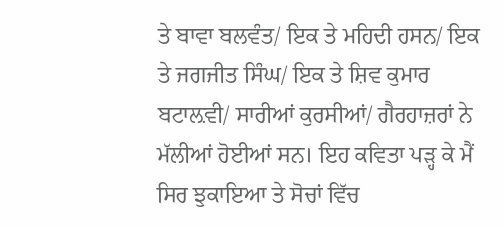ਤੇ ਬਾਵਾ ਬਲਵੰਤ/ ਇਕ ਤੇ ਮਹਿਦੀ ਹਸਨ/ ਇਕ ਤੇ ਜਗਜੀਤ ਸਿੰਘ/ ਇਕ ਤੇ ਸ਼ਿਵ ਕੁਮਾਰ ਬਟਾਲ਼ਵੀ/ ਸਾਰੀਆਂ ਕੁਰਸੀਆਂ/ ਗੈਰਹਾਜ਼ਰਾਂ ਨੇ ਮੱਲੀਆਂ ਹੋਈਆਂ ਸਨ। ਇਹ ਕਵਿਤਾ ਪੜ੍ਹ ਕੇ ਮੈਂ ਸਿਰ ਝੁਕਾਇਆ ਤੇ ਸੋਚਾਂ ਵਿੱਚ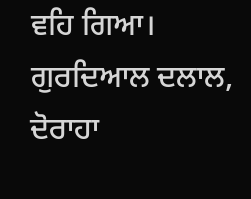ਵਹਿ ਗਿਆ।
ਗੁਰਦਿਆਲ ਦਲਾਲ, ਦੋਰਾਹਾ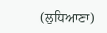(ਲੁਧਿਆਣਾ)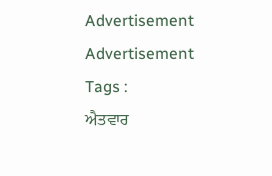Advertisement
Advertisement
Tags :
ਐਤਵਾਰ